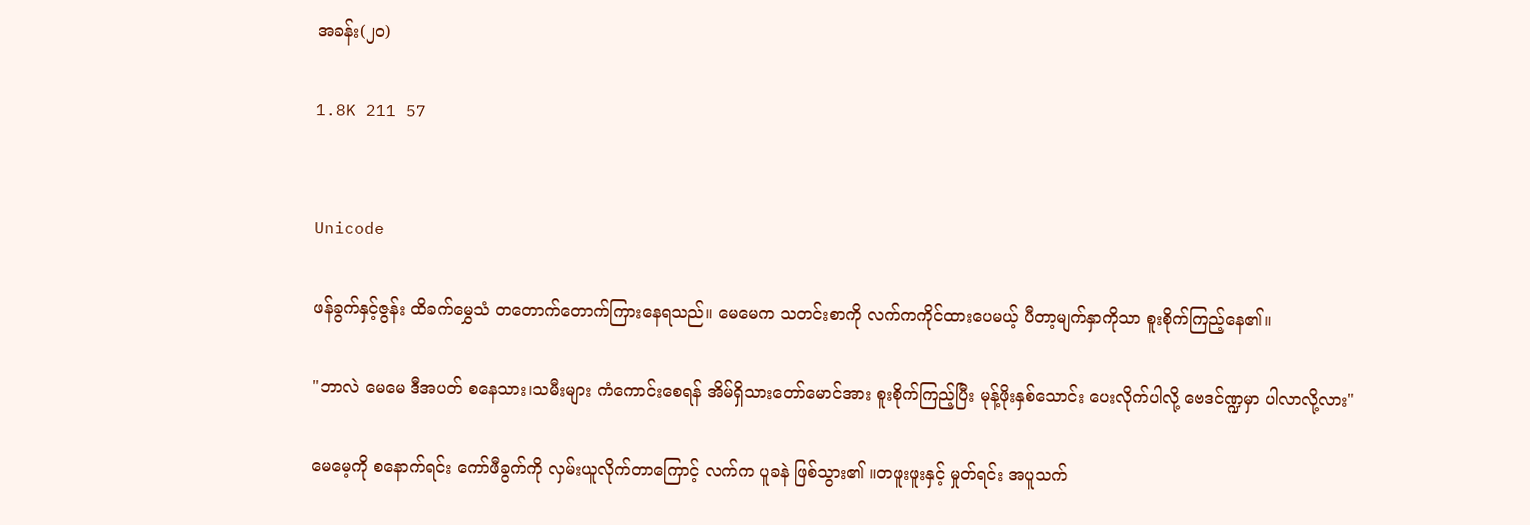အခန်း(၂၀)

1.8K 211 57


Unicode

ဖန်ခွက်နှင့်ဇွန်း ထိခက်မွှေသံ တတောက်တောက်ကြားနေရသည်။ မေမေက သတင်းစာကို လက်ကကိုင်ထားပေမယ့် ပီတာ့မျက်နှာကိုသာ စူးစိုက်ကြည့်နေ၏။

"ဘာလဲ မေမေ ဒီအပတ် စနေသား၊သမီးများ ကံကောင်းစေရန် အိမ်ရှိသားတော်မောင်အား စူးစိုက်ကြည့်ပြီး မုန့်ဖိုးနှစ်သောင်း ပေးလိုက်ပါလို့ ဗေဒင်ဏ္ဍမှာ ပါလာလို့လား"

မေမေ့ကို စနောက်ရင်း ကော်ဖီခွက်ကို လှမ်းယူလိုက်တာကြောင့် လက်က ပူခနဲ ဖြစ်သွား၏ ။တဖူးဖူးနှင့် မှုတ်ရင်း အပူသက်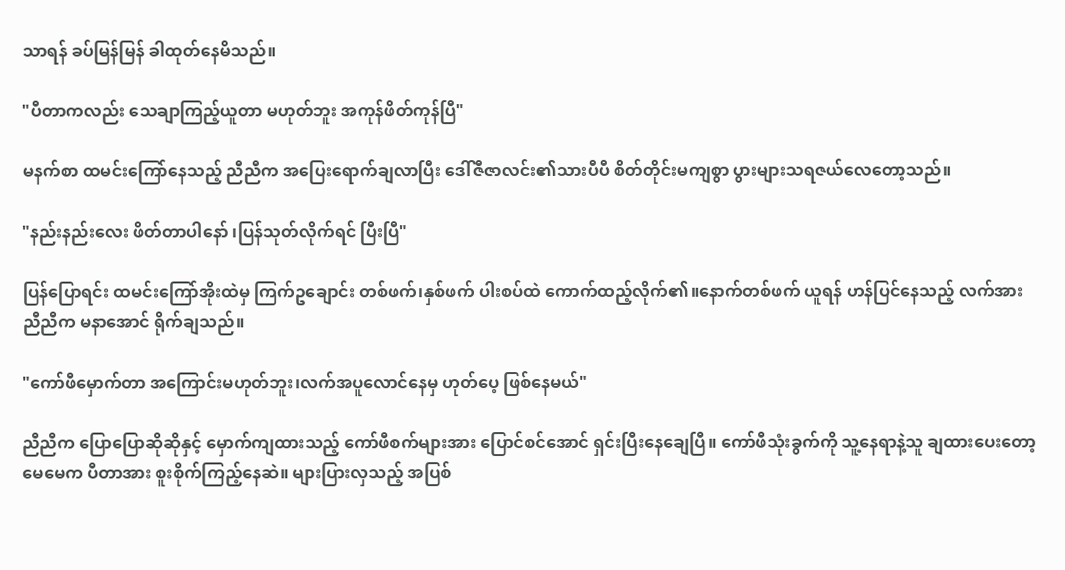သာရန် ခပ်မြန်မြန် ခါထုတ်နေမိသည်။

"ပီတာကလည်း သေချာကြည့်ယူတာ မဟုတ်ဘူး အကုန်ဖိတ်ကုန်ပြီ"

မနက်စာ ထမင်းကြော်နေသည့် ညီညီက အပြေးရောက်ချလာပြီး ဒေါ်ဇီဇာလင်း၏သားပီပီ စိတ်တိုင်းမကျစွာ ပွားများသရဇယ်လေတော့သည်။

"နည်းနည်းလေး ဖိတ်တာပါနော် ၊ပြန်သုတ်လိုက်ရင် ပြီးပြီ"

ပြန်ပြောရင်း ထမင်းကြော်အိုးထဲမှ ကြက်ဥချောင်း တစ်ဖက်၊နှစ်ဖက် ပါးစပ်ထဲ ကောက်ထည့်လိုက်၏။နောက်တစ်ဖက် ယူရန် ဟန်ပြင်နေသည့် လက်အား ညီညီက မနာအောင် ရိုက်ချသည်။

"ကော်ဖီမှောက်တာ အကြောင်းမဟုတ်ဘူး၊လက်အပူလောင်နေမှ ဟုတ်ပေ့ ဖြစ်နေမယ်"

ညီညီက ပြောပြောဆိုဆိုနှင့် မှောက်ကျထားသည့် ကော်ဖီစက်များအား ပြောင်စင်အောင် ရှင်းပြီးနေချေပြီ။ ကော်ဖီသုံးခွက်ကို သူ့နေရာနဲ့သူ ချထားပေးတော့  မေမေက ပီတာအား စူးစိုက်ကြည့်နေဆဲ။ များပြားလှသည့် အပြစ်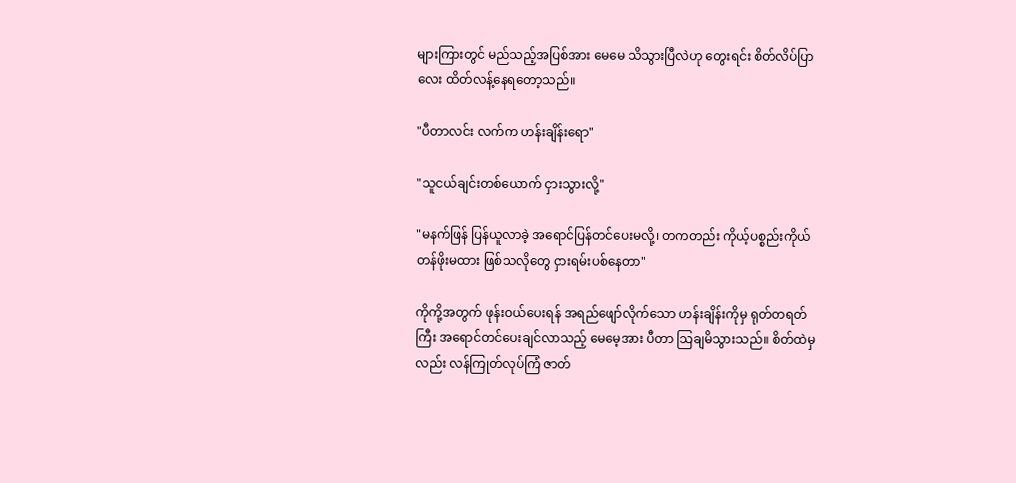များကြားတွင် မည်သည့်အပြစ်အား မေမေ သိသွားပြီလဲဟု တွေးရင်း စိတ်လိပ်ပြာလေး ထိတ်လန့်နေရတော့သည်။

"ပီတာလင်း လက်က ဟန်းချိန်းရော"

"သူငယ်ချင်းတစ်ယောက် ငှားသွားလို့"

"မနက်ဖြန် ပြန်ယူလာခဲ့ အရောင်ပြန်တင်ပေးမလို့၊ တကတည်း ကိုယ့်ပစ္စည်းကိုယ် တန်ဖိုးမထား ဖြစ်သလိုတွေ ငှားရမ်းပစ်နေတာ"

ကိုကို့အတွက် ဖုန်းဝယ်ပေးရန် အရည်ဖျော်လိုက်သော ဟန်းချိန်းကိုမှ ရုတ်တရတ်ကြီး အရောင်တင်ပေးချင်လာသည့် မေမေ့အား ပီတာ သြချမိသွားသည်။ စိတ်ထဲမှလည်း လန်ကြုတ်လုပ်ကြံ ဇာတ်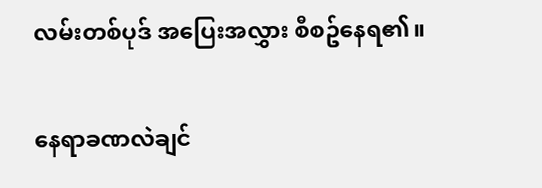လမ်းတစ်ပုဒ် အပြေးအလွှား စီစဥ်နေရ၏။

နေရာခဏလဲချင်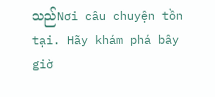သည်Nơi câu chuyện tồn tại. Hãy khám phá bây giờ